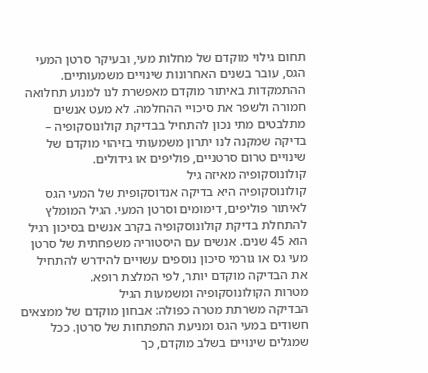תחום גילוי מוקדם של מחלות מעי, ובעיקר סרטן המעי הגס, עובר בשנים האחרונות שינויים משמעותיים. ההתמקדות באיתור מוקדם מאפשרת לנו למנוע תחלואה חמורה ולשפר את סיכויי ההחלמה. לא מעט אנשים מתלבטים מתי נכון להתחיל בבדיקת קולונוסקופיה – בדיקה שמקנה לנו יתרון משמעותי בזיהוי מוקדם של שינויים טרום סרטניים, פוליפים או גידולים.
קולונוסקופיה מאיזה גיל
קולונוסקופיה היא בדיקה אנדוסקופית של המעי הגס לאיתור פוליפים, דימומים וסרטן המעי. הגיל המומלץ להתחלת בדיקת קולונוסקופיה בקרב אנשים בסיכון רגיל הוא 45 שנים. אנשים עם היסטוריה משפחתית של סרטן מעי גס או גורמי סיכון נוספים עשויים להידרש להתחיל את הבדיקה מוקדם יותר, לפי המלצת רופא.
מטרות הקולונוסקופיה ומשמעות הגיל
הבדיקה משרתת מטרה כפולה: אבחון מוקדם של ממצאים חשודים במעי הגס ומניעת התפתחות של סרטן. ככל שמגלים שינויים בשלב מוקדם, כך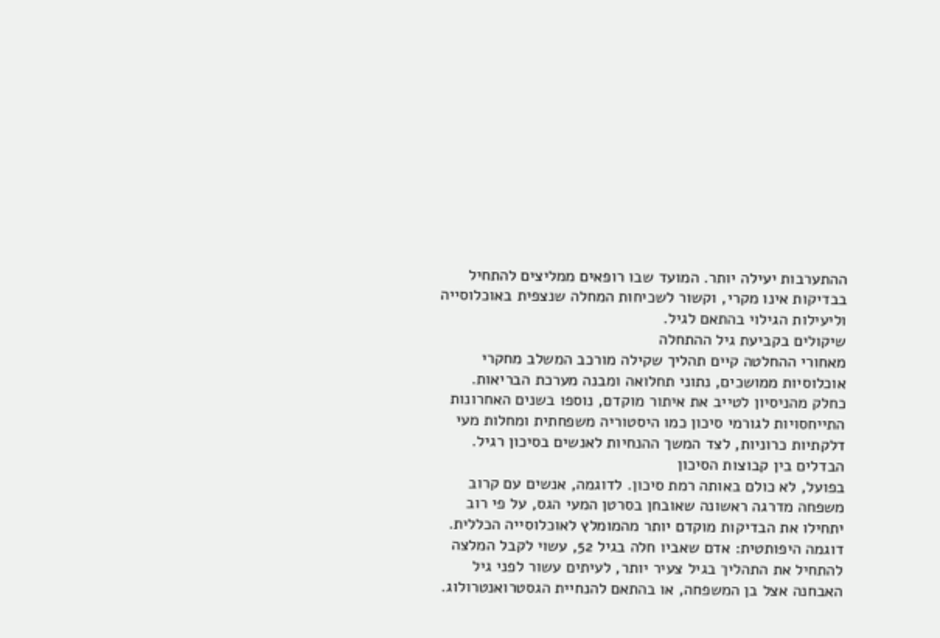ההתערבות יעילה יותר. המועד שבו רופאים ממליצים להתחיל בבדיקות אינו מקרי, וקשור לשכיחות המחלה שנצפית באוכלוסייה וליעילות הגילוי בהתאם לגיל.
שיקולים בקביעת גיל ההתחלה
מאחורי ההחלטה קיים תהליך שקילה מורכב המשלב מחקרי אוכלוסיות ממושכים, נתוני תחלואה ומבנה מערכת הבריאות. כחלק מהניסיון לטייב את איתור מוקדם, נוספו בשנים האחרונות התייחסויות לגורמי סיכון כמו היסטוריה משפחתית ומחלות מעי דלקתיות כרוניות, לצד המשך ההנחיות לאנשים בסיכון רגיל.
הבדלים בין קבוצות הסיכון
בפועל, לא כולם באותה רמת סיכון. לדוגמה, אנשים עם קרוב משפחה מדרגה ראשונה שאובחן בסרטן המעי הגס, על פי רוב יתחילו את הבדיקות מוקדם יותר מהמומלץ לאוכלוסייה הכללית. דוגמה היפותטית: אדם שאביו חלה בגיל 52, עשוי לקבל המלצה להתחיל את התהליך בגיל צעיר יותר, לעיתים עשור לפני גיל האבחנה אצל בן המשפחה, או בהתאם להנחיית הגסטרואנטרולוג.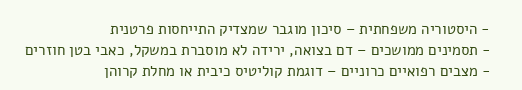- היסטוריה משפחתית – סיכון מוגבר שמצדיק התייחסות פרטנית
- תסמינים ממושכים – דם בצואה, ירידה לא מוסברת במשקל, כאבי בטן חוזרים
- מצבים רפואיים כרוניים – דוגמת קוליטיס כיבית או מחלת קרוהן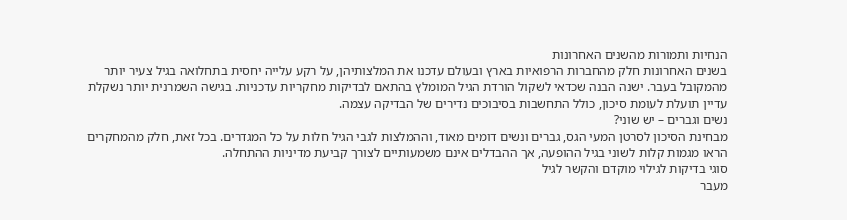הנחיות ותמורות מהשנים האחרונות
בשנים האחרונות חלק מהחברות הרפואיות בארץ ובעולם עדכנו את המלצותיהן, על רקע עלייה יחסית בתחלואה בגיל צעיר יותר מהמקובל בעבר. ישנה הבנה שכדאי לשקול הורדת הגיל המומלץ בהתאם לבדיקות מחקריות עדכניות. בגישה השמרנית יותר נשקלת עדיין תועלת לעומת סיכון, כולל התחשבות בסיבוכים נדירים של הבדיקה עצמה.
נשים וגברים – יש שוני?
מבחינת הסיכון לסרטן המעי הגס, גברים ונשים דומים מאוד, וההמלצות לגבי הגיל חלות על כל המגדרים. בכל זאת, חלק מהמחקרים הראו מגמות קלות לשוני בגיל ההופעה, אך ההבדלים אינם משמעותיים לצורך קביעת מדיניות ההתחלה.
סוגי בדיקות לגילוי מוקדם והקשר לגיל
מעבר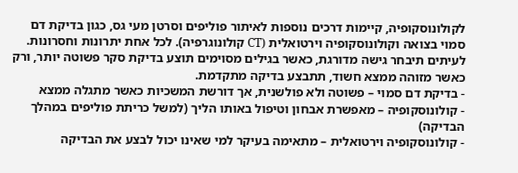לקולונוסקופיה, קיימות דרכים נוספות לאיתור פוליפים וסרטן מעי גס, כגון בדיקת דם סמוי בצואה וקולונוסקופיה וירטואלית (CT קולונוגרפיה). לכל אחת יתרונות וחסרונות. לעיתים תיבחר גישה מדורגת, כאשר בגילים מסוימים תוצע בדיקת סקר פשוטה יותר, ורק כאשר מזוהה ממצא חשוד, תתבצע בדיקה מתקדמת.
- בדיקת דם סמוי – פשוטה ולא פולשנית, אך דורשת המשכיות כאשר מתגלה ממצא
- קולונוסקופיה – מאפשרת אבחון וטיפול באותו הליך (למשל כריתת פוליפים במהלך הבדיקה)
- קולונוסקופיה וירטואלית – מתאימה בעיקר למי שאינו יכול לבצע את הבדיקה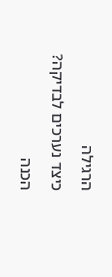הרגילה
כיצד נערכים לבדיקה?
הכנה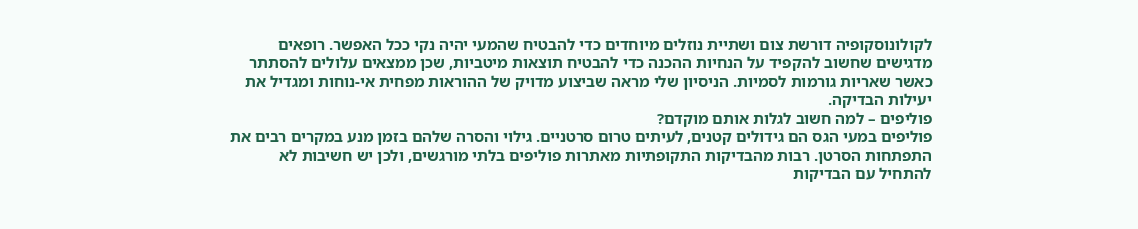לקולונוסקופיה דורשת צום ושתיית נוזלים מיוחדים כדי להבטיח שהמעי יהיה נקי ככל האפשר. רופאים מדגישים שחשוב להקפיד על הנחיות ההכנה כדי להבטיח תוצאות מיטביות, שכן ממצאים עלולים להסתתר כאשר שאריות גורמות לסמיות. הניסיון שלי מראה שביצוע מדויק של ההוראות מפחית אי-נוחות ומגדיל את יעילות הבדיקה.
פוליפים – למה חשוב לגלות אותם מוקדם?
פוליפים במעי הגס הם גידולים קטנים, לעיתים טרום סרטניים. גילוי והסרה שלהם בזמן מנע במקרים רבים את התפתחות הסרטן. רבות מהבדיקות התקופתיות מאתרות פוליפים בלתי מורגשים, ולכן יש חשיבות לא להתחיל עם הבדיקות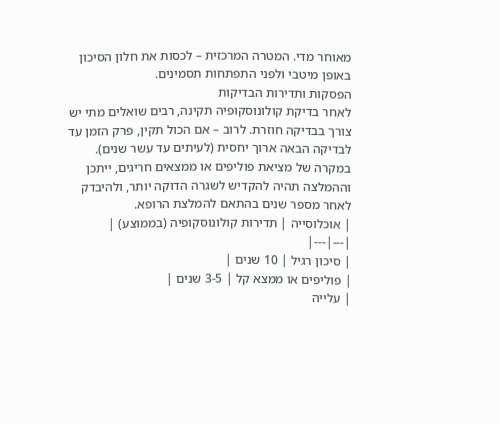מאוחר מדי. המטרה המרכזית – לכסות את חלון הסיכון באופן מיטבי ולפני התפתחות תסמינים.
הפסקות ותדירות הבדיקות
לאחר בדיקת קולונוסקופיה תקינה, רבים שואלים מתי יש צורך בבדיקה חוזרת. לרוב – אם הכול תקין, פרק הזמן עד לבדיקה הבאה ארוך יחסית (לעיתים עד עשר שנים). במקרה של מציאת פוליפים או ממצאים חריגים, ייתכן וההמלצה תהיה להקדיש לשגרה הדוקה יותר, ולהיבדק לאחר מספר שנים בהתאם להמלצת הרופא.
| אוכלוסייה | תדירות קולונוסקופיה (בממוצע) |
|---|---|
| סיכון רגיל | 10 שנים |
| פוליפים או ממצא קל | 3-5 שנים |
| עלייה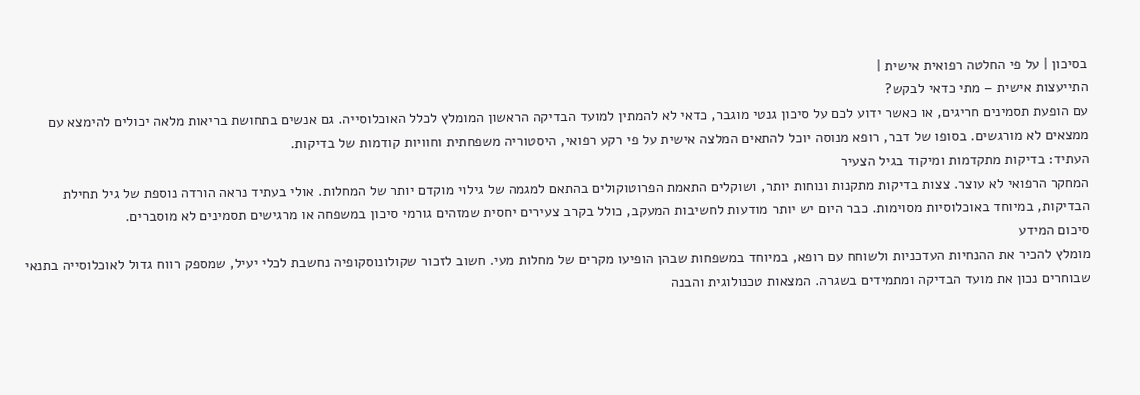בסיכון | על פי החלטה רפואית אישית |
התייעצות אישית – מתי כדאי לבקש?
עם הופעת תסמינים חריגים, או כאשר ידוע לכם על סיכון גנטי מוגבר, כדאי לא להמתין למועד הבדיקה הראשון המומלץ לכלל האוכלוסייה. גם אנשים בתחושת בריאות מלאה יכולים להימצא עם ממצאים לא מורגשים. בסופו של דבר, רופא מנוסה יוכל להתאים המלצה אישית על פי רקע רפואי, היסטוריה משפחתית וחוויות קודמות של בדיקות.
העתיד: בדיקות מתקדמות ומיקוד בגיל הצעיר
המחקר הרפואי לא עוצר. צצות בדיקות מתקנות ונוחות יותר, ושוקלים התאמת הפרוטוקולים בהתאם למגמה של גילוי מוקדם יותר של המחלות. אולי בעתיד נראה הורדה נוספת של גיל תחילת הבדיקות, במיוחד באוכלוסיות מסוימות. כבר היום יש יותר מודעות לחשיבות המעקב, כולל בקרב צעירים יחסית שמזהים גורמי סיכון במשפחה או מרגישים תסמינים לא מוסברים.
סיכום המידע
מומלץ להכיר את ההנחיות העדכניות ולשוחח עם רופא, במיוחד במשפחות שבהן הופיעו מקרים של מחלות מעי. חשוב לזכור שקולונוסקופיה נחשבת לכלי יעיל, שמספק רווח גדול לאוכלוסייה בתנאי שבוחרים נכון את מועד הבדיקה ומתמידים בשגרה. המצאות טכנולוגית והבנה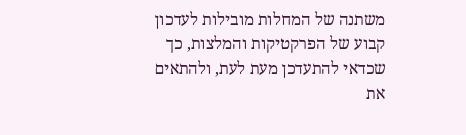משתנה של המחלות מובילות לעדכון קבוע של הפרקטיקות והמלצות, כך שכדאי להתעדכן מעת לעת, ולהתאים את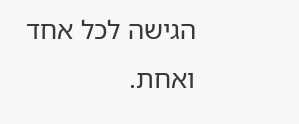הגישה לכל אחד ואחת.